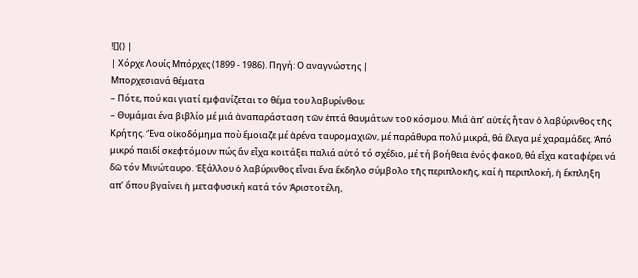![]() |
| Χόρχε Λουίς Μπόρχες (1899 - 1986). Πηγή: Ο αναγνώστης |
Μπορχεσιανά θέματα
– Πότε, πού και γιατί εμφανίζεται το θέμα του λαβυρίνθου;
– Θυμάμαι ένα βιβλίο μέ μιά ἀναπαράσταση τῶν ἑπτά θαυμάτων τοῦ κόσμου. Μιά ἀπ’ αὐτές ἦταν ὁ λαβύρινθος τῆς Κρήτης. Ἕνα οἰκοδόμημα ποὺ ἔμοιαζε μέ ἀρένα ταυρομαχιῶν, μέ παράθυρα πολύ μικρά, θά ἔλεγα μέ χαραμάδες. Ἀπό μικρό παιδί σκεφτόμουν πώς ἄν εἶχα κοιτάξει παλιά αὐτό τό σχέδιο, μέ τή βοήθεια ἑνός φακοῦ, θά εἶχα καταφέρει νά δῶ τόν Μινώταυρο. Ἐξάλλου ὁ λαβύρινθος εἶναι ἕνα ἔκδηλο σύμβολο τῆς περιπλοκῆς, καί ἡ περιπλοκή, ἡ ἔκπληξη απ’ ὅπου βγαίνει ἡ μεταφυσική κατά τόν Ἀριστοτέλη,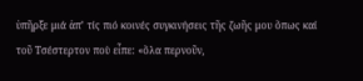ὑπῆρξε μιά ἀπ’ τίς πιό κοινές συγκινήσεις τῆς ζωῆς μου ὅπως καί τοῦ Τσέστερτον ποὺ εἶπε: «ὅλα περνοῦν,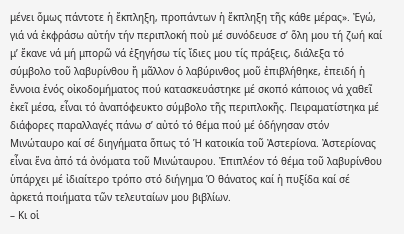μένει ὅμως πάντοτε ἡ ἔκπληξη, προπάντων ἡ ἔκπληξη τῆς κάθε μέρας». Ἐγώ, γιά νά ἐκφράσω αὐτήν τήν περιπλοκή ποὺ μέ συνόδευσε σ’ ὅλη μου τή ζωή καί μ’ ἔκανε νά μή μπορῶ νά ἐξηγήσω τίς ἴδιες μου τίς πράξεις, διάλεξα τό σύμβολο τοῦ λαβυρίνθου ἤ μᾶλλον ὁ λαβύρινθος μοῦ ἐπιβλήθηκε, ἐπειδή ἡ ἔννοια ἑνός οἰκοδομήματος πού κατασκευάστηκε μέ σκοπό κάποιος νά χαθεῖ ἐκεῖ μέσα, εἶναι τό ἀναπόφευκτο σύμβολο τῆς περιπλοκῆς. Πειραματίστηκα μέ διάφορες παραλλαγές πάνω σ’ αὐτό τό θέμα πού μέ ὁδήγησαν στόν Μινώταυρο καί σέ διηγήματα ὅπως τό Ἡ κατοικία τοῦ Ἀστερίονα. Ἀστερίονας εἶναι ἕνα ἀπό τά ὀνόματα τοῦ Μινώταυρου. Ἐπιπλέον τό θέμα τοῦ λαβυρίνθου ὑπάρχει μέ ἰδιαίτερο τρόπο στό διήγημα Ὁ θάνατος καί ἡ πυξίδα καί σέ ἀρκετά ποιήματα τῶν τελευταίων μου βιβλίων.
– Κι οἱ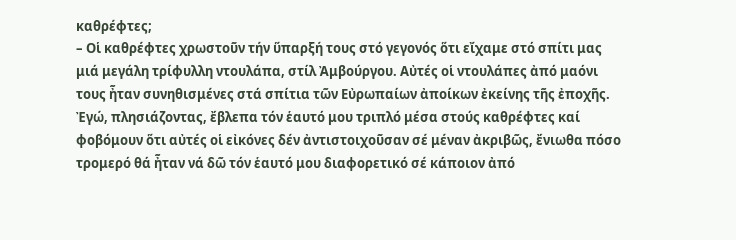καθρέφτες;
– Οἱ καθρέφτες χρωστοῦν τήν ὕπαρξή τους στό γεγονός ὅτι εἴχαμε στό σπίτι μας μιά μεγάλη τρίφυλλη ντουλάπα, στίλ Ἀμβούργου. Αὐτές οἱ ντουλάπες ἀπό μαόνι τους ἦταν συνηθισμένες στά σπίτια τῶν Εὐρωπαίων ἀποίκων ἐκείνης τῆς ἐποχῆς. Ἐγώ, πλησιάζοντας, ἔβλεπα τόν ἑαυτό μου τριπλό μέσα στούς καθρέφτες καί φοβόμουν ὅτι αὐτές οἱ εἰκόνες δέν ἀντιστοιχοῦσαν σέ μέναν ἀκριβῶς, ἔνιωθα πόσο τρομερό θά ἦταν νά δῶ τόν ἑαυτό μου διαφορετικό σέ κάποιον ἀπό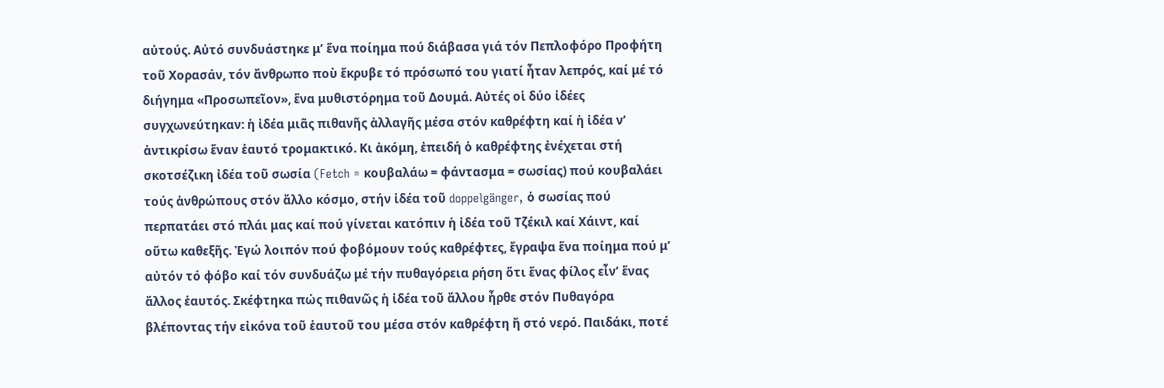αὐτούς. Αὐτό συνδυάστηκε μ’ ἕνα ποίημα πού διάβασα γιά τόν Πεπλοφόρο Προφήτη τοῦ Χορασάν, τόν ἄνθρωπο ποὺ ἔκρυβε τό πρόσωπό του γιατί ἦταν λεπρός, καί μέ τό διήγημα «Προσωπεῖον», ἕνα μυθιστόρημα τοῦ Δουμά. Αὐτές οἱ δύο ἰδέες συγχωνεύτηκαν: ἡ ἰδέα μιᾶς πιθανῆς ἀλλαγῆς μέσα στόν καθρέφτη καί ἡ ἰδέα ν’ ἀντικρίσω ἕναν ἑαυτό τρομακτικό. Κι ἀκόμη, ἐπειδή ὁ καθρέφτης ἐνέχεται στή σκοτσέζικη ἰδέα τοῦ σωσία (Fetch = κουβαλάω = φάντασμα = σωσίας) πού κουβαλάει τούς ἀνθρώπους στόν ἄλλο κόσμο, στήν ἰδέα τοῦ doppelgänger, ὁ σωσίας πού περπατάει στό πλάι μας καί πού γίνεται κατόπιν ἡ ἰδέα τοῦ Τζέκιλ καί Χάιντ, καί οὕτω καθεξῆς. Ἐγώ λοιπόν πού φοβόμουν τούς καθρέφτες, ἔγραψα ἕνα ποίημα πού μ’ αὐτόν τό φόβο καί τόν συνδυάζω μέ τήν πυθαγόρεια ρήση ὅτι ἕνας φίλος εἶν’ ἕνας ἄλλος ἑαυτός. Σκέφτηκα πώς πιθανῶς ἡ ἰδέα τοῦ ἄλλου ἦρθε στόν Πυθαγόρα βλέποντας τήν εἰκόνα τοῦ ἑαυτοῦ του μέσα στόν καθρέφτη ἤ στό νερό. Παιδάκι, ποτέ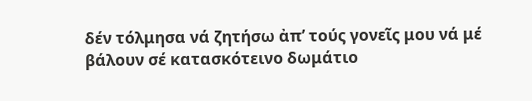δέν τόλμησα νά ζητήσω ἀπ’ τούς γονεῖς μου νά μέ βάλουν σέ κατασκότεινο δωμάτιο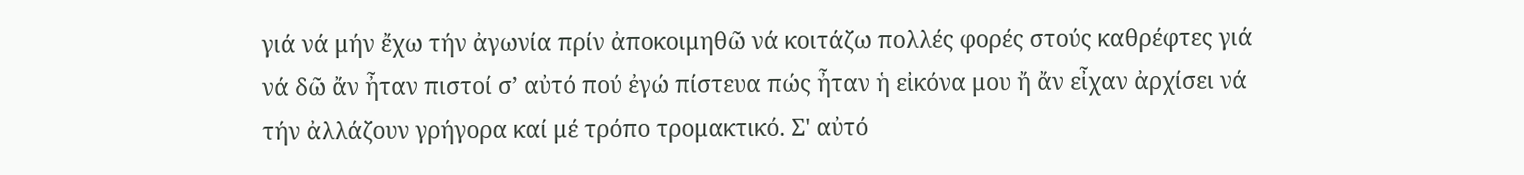γιά νά μήν ἔχω τήν ἀγωνία πρίν ἀποκοιμηθῶ νά κοιτάζω πολλές φορές στούς καθρέφτες γιά νά δῶ ἄν ἦταν πιστοί σ’ αὐτό πού ἐγώ πίστευα πώς ἦταν ἡ εἰκόνα μου ἤ ἄν εἶχαν ἀρχίσει νά τήν ἀλλάζουν γρήγορα καί μέ τρόπο τρομακτικό. Σ' αὐτό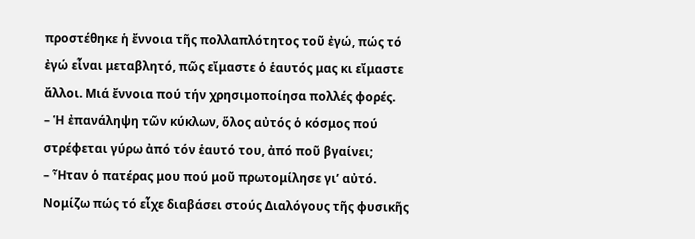προστέθηκε ἡ ἔννοια τῆς πολλαπλότητος τοῦ ἐγώ, πώς τό ἐγώ εἶναι μεταβλητό, πῶς εἴμαστε ὁ ἑαυτός μας κι εἴμαστε ἄλλοι. Μιά ἔννοια πού τήν χρησιμοποίησα πολλές φορές.
– Ἡ ἐπανάληψη τῶν κύκλων, ὅλος αὐτός ὁ κόσμος πού στρέφεται γύρω ἀπό τόν ἑαυτό του, ἀπό ποῦ βγαίνει;
– Ἦταν ὁ πατέρας μου πού μοῦ πρωτομίλησε γι’ αὐτό. Νομίζω πώς τό εἶχε διαβάσει στούς Διαλόγους τῆς φυσικῆς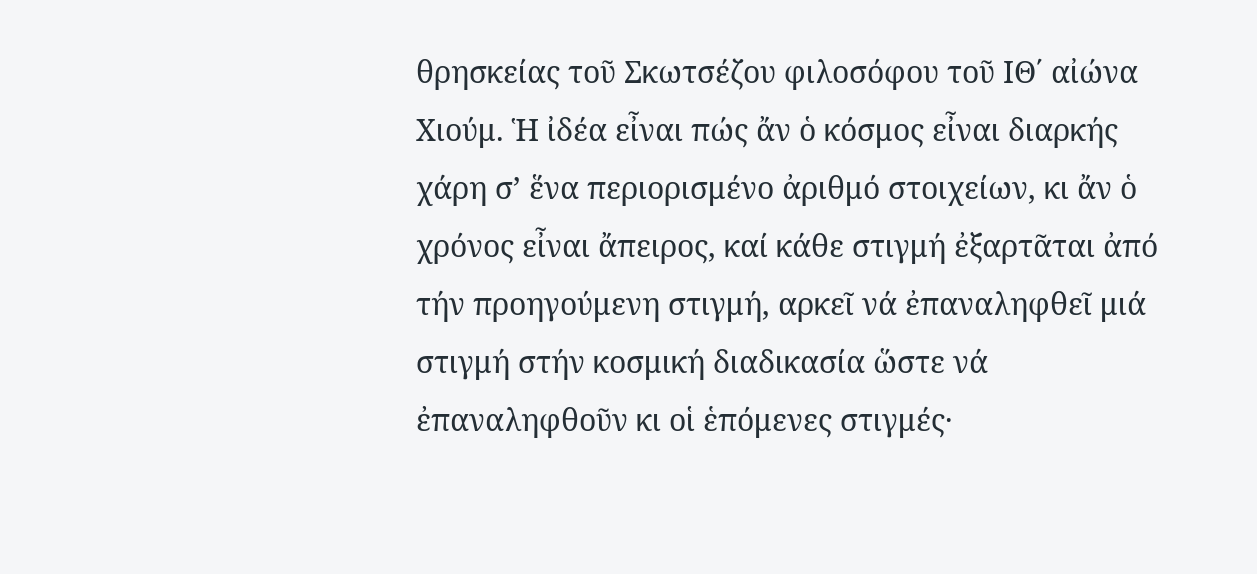θρησκείας τοῦ Σκωτσέζου φιλοσόφου τοῦ ΙΘ΄ αἰώνα Χιούμ. Ἡ ἰδέα εἶναι πώς ἄν ὁ κόσμος εἶναι διαρκής χάρη σ’ ἕνα περιορισμένο ἀριθμό στοιχείων, κι ἄν ὁ χρόνος εἶναι ἄπειρος, καί κάθε στιγμή ἐξαρτᾶται ἀπό τήν προηγούμενη στιγμή, αρκεῖ νά ἐπαναληφθεῖ μιά στιγμή στήν κοσμική διαδικασία ὥστε νά ἐπαναληφθοῦν κι οἱ ἑπόμενες στιγμές·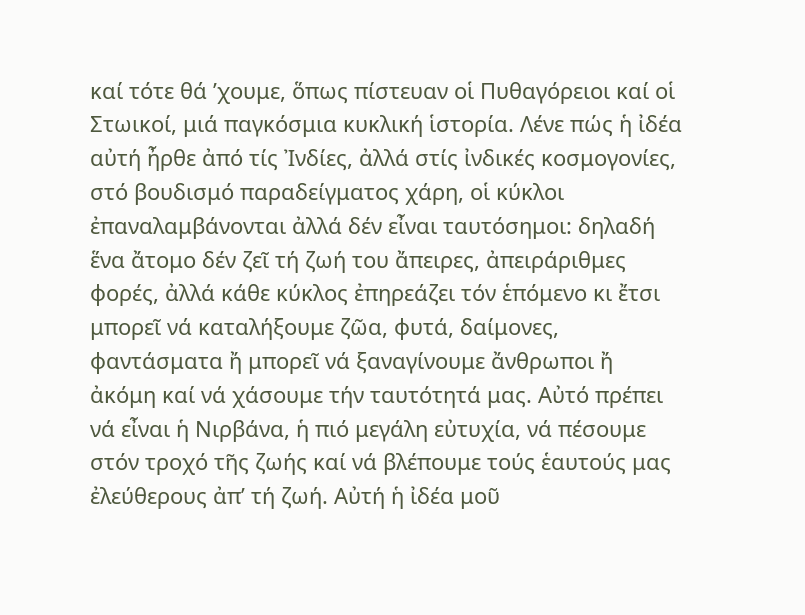καί τότε θά ’χουμε, ὅπως πίστευαν οἱ Πυθαγόρειοι καί οἱ Στωικοί, μιά παγκόσμια κυκλική ἱστορία. Λένε πώς ἡ ἰδέα αὐτή ἦρθε ἀπό τίς Ἰνδίες, ἀλλά στίς ἰνδικές κοσμογονίες, στό βουδισμό παραδείγματος χάρη, οἱ κύκλοι ἐπαναλαμβάνονται ἀλλά δέν εἶναι ταυτόσημοι: δηλαδή ἕνα ἄτομο δέν ζεῖ τή ζωή του ἄπειρες, ἀπειράριθμες φορές, ἀλλά κάθε κύκλος ἐπηρεάζει τόν ἑπόμενο κι ἔτσι μπορεῖ νά καταλήξουμε ζῶα, φυτά, δαίμονες, φαντάσματα ἤ μπορεῖ νά ξαναγίνουμε ἄνθρωποι ἤ ἀκόμη καί νά χάσουμε τήν ταυτότητά μας. Αὐτό πρέπει νά εἶναι ἡ Νιρβάνα, ἡ πιό μεγάλη εὐτυχία, νά πέσουμε στόν τροχό τῆς ζωής καί νά βλέπουμε τούς ἑαυτούς μας ἐλεύθερους ἀπ’ τή ζωή. Αὐτή ἡ ἰδέα μοῦ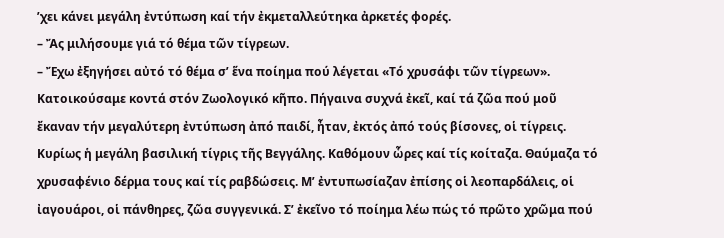’χει κάνει μεγάλη ἐντύπωση καί τήν ἐκμεταλλεύτηκα ἀρκετές φορές.
– Ἄς μιλήσουμε γιά τό θέμα τῶν τίγρεων.
– Ἔχω ἐξηγήσει αὐτό τό θέμα σ’ ἕνα ποίημα πού λέγεται «Τό χρυσάφι τῶν τίγρεων». Κατοικούσαμε κοντά στόν Ζωολογικό κῆπο. Πήγαινα συχνά ἐκεῖ, καί τά ζῶα πού μοῦ ἔκαναν τήν μεγαλύτερη ἐντύπωση ἀπό παιδί, ἦταν, ἐκτός ἀπό τούς βίσονες, οἱ τίγρεις. Κυρίως ἡ μεγάλη βασιλική τίγρις τῆς Βεγγάλης. Καθόμουν ὧρες καί τίς κοίταζα. Θαύμαζα τό χρυσαφένιο δέρμα τους καί τίς ραβδώσεις. Μ’ ἐντυπωσίαζαν ἐπίσης οἱ λεοπαρδάλεις, οἱ ἰαγουάροι, οἱ πάνθηρες, ζῶα συγγενικά. Σ’ ἐκεῖνο τό ποίημα λέω πώς τό πρῶτο χρῶμα πού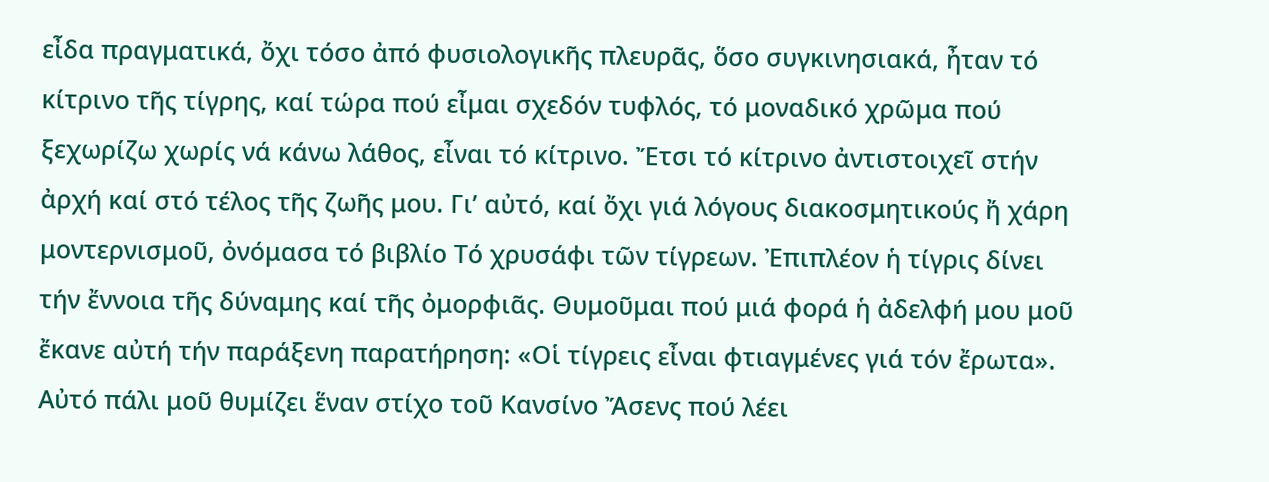εἶδα πραγματικά, ὄχι τόσο ἀπό φυσιολογικῆς πλευρᾶς, ὅσο συγκινησιακά, ἦταν τό κίτρινο τῆς τίγρης, καί τώρα πού εἶμαι σχεδόν τυφλός, τό μοναδικό χρῶμα πού ξεχωρίζω χωρίς νά κάνω λάθος, εἶναι τό κίτρινο. Ἔτσι τό κίτρινο ἀντιστοιχεῖ στήν ἀρχή καί στό τέλος τῆς ζωῆς μου. Γι’ αὐτό, καί ὄχι γιά λόγους διακοσμητικούς ἤ χάρη μοντερνισμοῦ, ὀνόμασα τό βιβλίο Τό χρυσάφι τῶν τίγρεων. Ἐπιπλέον ἡ τίγρις δίνει τήν ἔννοια τῆς δύναμης καί τῆς ὀμορφιᾶς. Θυμοῦμαι πού μιά φορά ἡ ἀδελφή μου μοῦ ἔκανε αὐτή τήν παράξενη παρατήρηση: «Οἱ τίγρεις εἶναι φτιαγμένες γιά τόν ἔρωτα». Αὐτό πάλι μοῦ θυμίζει ἕναν στίχο τοῦ Κανσίνο Ἄσενς πού λέει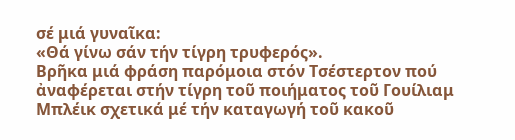σέ μιά γυναῖκα:
«Θά γίνω σάν τήν τίγρη τρυφερός».
Βρῆκα μιά φράση παρόμοια στόν Τσέστερτον πού ἀναφέρεται στήν τίγρη τοῦ ποιήματος τοῦ Γουίλιαμ Μπλέικ σχετικά μέ τήν καταγωγή τοῦ κακοῦ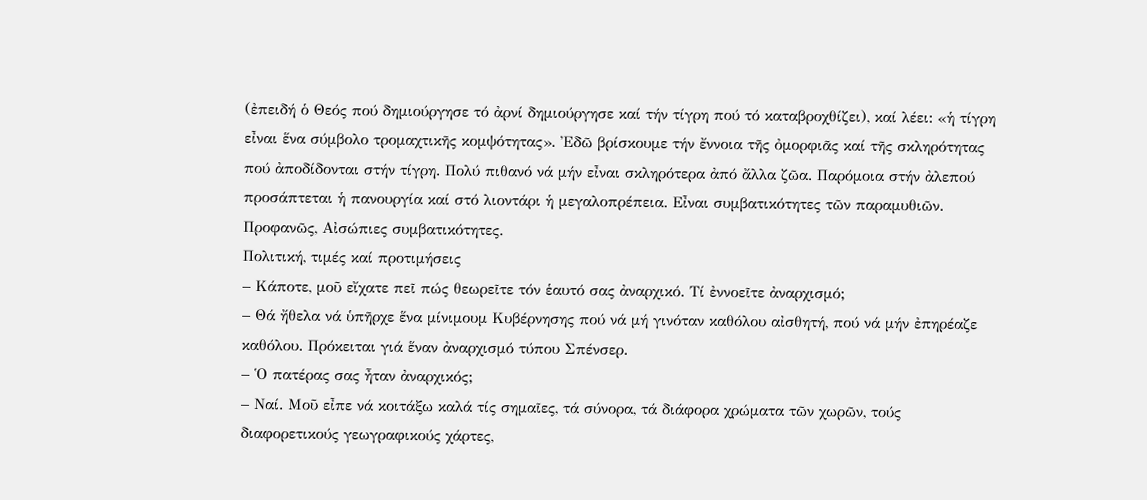(ἐπειδή ὁ Θεός πού δημιούργησε τό ἀρνί δημιούργησε καί τήν τίγρη πού τό καταβροχθίζει), καί λέει: «ἡ τίγρη εἶναι ἕνα σύμβολο τρομαχτικῆς κομψότητας». Ἐδῶ βρίσκουμε τήν ἔννοια τῆς ὀμορφιᾶς καί τῆς σκληρότητας πού ἀποδίδονται στήν τίγρη. Πολύ πιθανό νά μήν εἶναι σκληρότερα ἀπό ἄλλα ζῶα. Παρόμοια στήν ἀλεπού προσάπτεται ἡ πανουργία καί στό λιοντάρι ἡ μεγαλοπρέπεια. Εἶναι συμβατικότητες τῶν παραμυθιῶν. Προφανῶς, Αἰσώπιες συμβατικότητες.
Πολιτική, τιμές καί προτιμήσεις
– Κάποτε, μοῦ εἴχατε πεῖ πώς θεωρεῖτε τόν ἑαυτό σας ἀναρχικό. Τί ἐννοεῖτε ἀναρχισμό;
– Θά ἤθελα νά ὑπῆρχε ἕνα μίνιμουμ Κυβέρνησης πού νά μή γινόταν καθόλου αἰσθητή, πού νά μήν ἐπηρέαζε καθόλου. Πρόκειται γιά ἕναν ἀναρχισμό τύπου Σπένσερ.
– Ὁ πατέρας σας ἦταν ἀναρχικός;
– Ναί. Μοῦ εἶπε νά κοιτάξω καλά τίς σημαῖες, τά σύνορα, τά διάφορα χρώματα τῶν χωρῶν, τούς διαφορετικούς γεωγραφικούς χάρτες,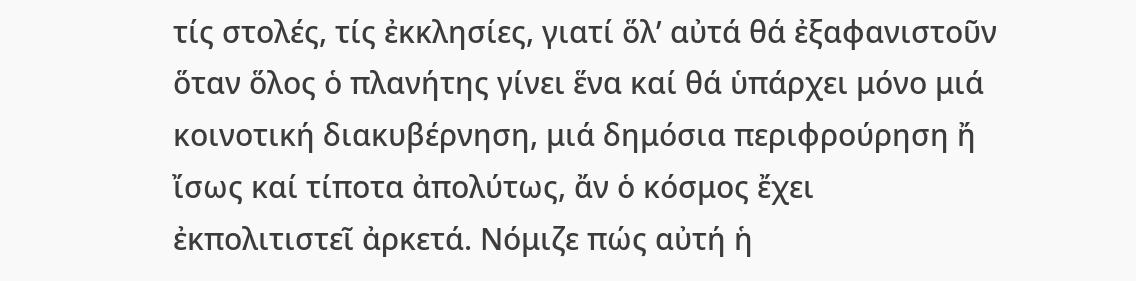τίς στολές, τίς ἐκκλησίες, γιατί ὅλ’ αὐτά θά ἐξαφανιστοῦν ὅταν ὅλος ὁ πλανήτης γίνει ἕνα καί θά ὑπάρχει μόνο μιά κοινοτική διακυβέρνηση, μιά δημόσια περιφρούρηση ἤ ἴσως καί τίποτα ἀπολύτως, ἄν ὁ κόσμος ἔχει ἐκπολιτιστεῖ ἀρκετά. Νόμιζε πώς αὐτή ἡ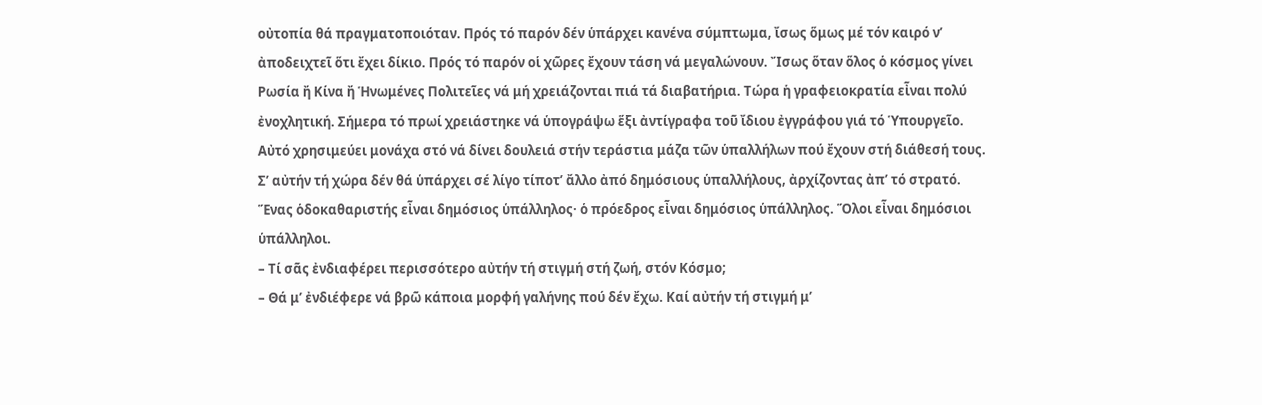οὐτοπία θά πραγματοποιόταν. Πρός τό παρόν δέν ὑπάρχει κανένα σύμπτωμα, ἴσως ὅμως μέ τόν καιρό ν’ ἀποδειχτεῖ ὅτι ἔχει δίκιο. Πρός τό παρόν οἱ χῶρες ἔχουν τάση νά μεγαλώνουν. Ἴσως ὅταν ὅλος ὁ κόσμος γίνει Ρωσία ἤ Κίνα ἤ Ἡνωμένες Πολιτεῖες νά μή χρειάζονται πιά τά διαβατήρια. Τώρα ἡ γραφειοκρατία εἶναι πολύ ἐνοχλητική. Σήμερα τό πρωί χρειάστηκε νά ὑπογράψω ἕξι ἀντίγραφα τοῦ ἴδιου ἐγγράφου γιά τό Ὑπουργεῖο. Αὐτό χρησιμεύει μονάχα στό νά δίνει δουλειά στήν τεράστια μάζα τῶν ὑπαλλήλων πού ἔχουν στή διάθεσή τους. Σ’ αὐτήν τή χώρα δέν θά ὑπάρχει σέ λίγο τίποτ’ ἄλλο ἀπό δημόσιους ὑπαλλήλους, ἀρχίζοντας ἀπ’ τό στρατό. Ἕνας ὁδοκαθαριστής εἶναι δημόσιος ὑπάλληλος· ὁ πρόεδρος εἶναι δημόσιος ὑπάλληλος. Ὅλοι εἶναι δημόσιοι ὑπάλληλοι.
– Τί σᾶς ἐνδιαφέρει περισσότερο αὐτήν τή στιγμή στή ζωή, στόν Κόσμο;
– Θά μ’ ἐνδιέφερε νά βρῶ κάποια μορφή γαλήνης πού δέν ἔχω. Καί αὐτήν τή στιγμή μ’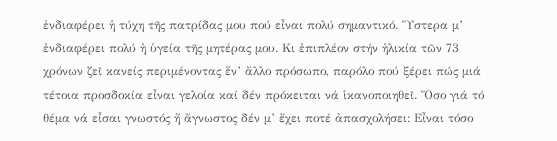ἐνδιαφέρει ἡ τύχη τῆς πατρίδας μου πού εἶναι πολύ σημαντικό. Ὕστερα μ’ ἐνδιαφέρει πολύ ἡ ὑγεία τῆς μητέρας μου. Κι ἐπιπλέον στήν ἡλικία τῶν 73 χρόνων ζεῖ κανείς περιμένοντας ἕν’ ἄλλο πρόσωπο, παρόλο πού ξέρει πώς μιά τέτοια προσδοκία εἶναι γελοία καί δέν πρόκειται νά ἱκανοποιηθεῖ. Ὅσο γιά τό θέμα νά εἶσαι γνωστός ἤ ἄγνωστος δέν μ’ ἔχει ποτέ ἀπασχολήσει: Εἶναι τόσο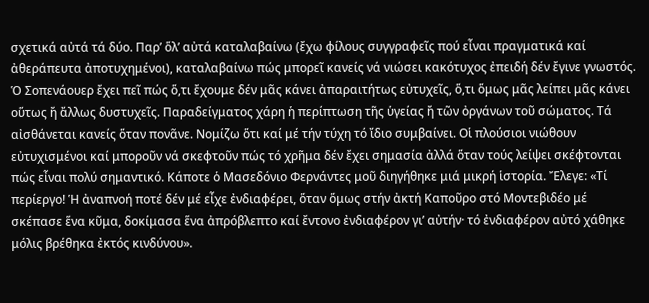σχετικά αὐτά τά δύο. Παρ’ ὅλ’ αὐτά καταλαβαίνω (ἔχω φίλους συγγραφεῖς πού εἶναι πραγματικά καί ἀθεράπευτα ἀποτυχημένοι), καταλαβαίνω πώς μπορεῖ κανείς νά νιώσει κακότυχος ἐπειδή δέν ἔγινε γνωστός. Ὁ Σοπενάουερ ἔχει πεῖ πώς ὅ,τι ἔχουμε δέν μᾶς κάνει ἀπαραιτήτως εὐτυχεῖς, ὅ,τι ὅμως μᾶς λείπει μᾶς κάνει οὕτως ἤ ἄλλως δυστυχεῖς. Παραδείγματος χάρη ἡ περίπτωση τῆς ὑγείας ἤ τῶν ὀργάνων τοῦ σώματος. Τά αἰσθάνεται κανείς ὅταν πονᾶνε. Νομίζω ὅτι καί μέ τήν τύχη τό ἴδιο συμβαίνει. Οἱ πλούσιοι νιώθουν εὐτυχισμένοι καί μποροῦν νά σκεφτοῦν πώς τό χρῆμα δέν ἔχει σημασία ἀλλά ὅταν τούς λείψει σκέφτονται πώς εἶναι πολύ σημαντικό. Κάποτε ὁ Μασεδόνιο Φερνάντες μοῦ διηγήθηκε μιά μικρή ἱστορία. Ἔλεγε: «Τί περίεργο! Ἡ ἀναπνοή ποτέ δέν μέ εἶχε ἐνδιαφέρει, ὅταν ὅμως στήν ἀκτή Καποῦρο στό Μοντεβιδέο μέ σκέπασε ἕνα κῦμα, δοκίμασα ἕνα ἀπρόβλεπτο καί ἔντονο ἐνδιαφέρον γι’ αὐτήν· τό ἐνδιαφέρον αὐτό χάθηκε μόλις βρέθηκα ἐκτός κινδύνου».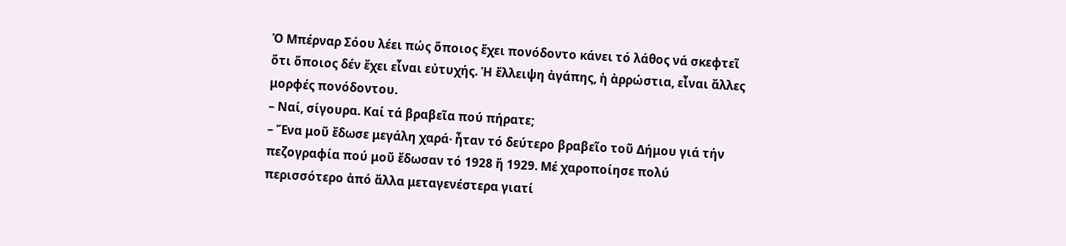Ὁ Μπέρναρ Σόου λέει πώς ὅποιος ἔχει πονόδοντο κάνει τό λάθος νά σκεφτεῖ ὅτι ὅποιος δέν ἔχει εἶναι εὐτυχής. Ἡ ἔλλειψη ἀγάπης, ἡ ἀρρώστια, εἶναι ἄλλες μορφές πονόδοντου.
– Ναί, σίγουρα. Καί τά βραβεῖα πού πήρατε;
– Ἕνα μοῦ ἔδωσε μεγάλη χαρά· ἦταν τό δεύτερο βραβεῖο τοῦ Δήμου γιά τήν πεζογραφία πού μοῦ ἔδωσαν τό 1928 ἤ 1929. Μέ χαροποίησε πολύ περισσότερο ἀπό ἄλλα μεταγενέστερα γιατί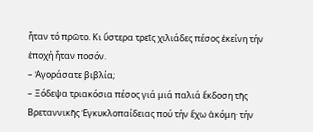ἦταν τό πρῶτο. Κι ὕστερα τρεῖς χιλιάδες πέσος ἐκείνη τήν ἐποχή ἦταν ποσόν.
– Ἀγοράσατε βιβλία;
– Ξόδεψα τριακόσια πέσος γιά μιά παλιά ἔκδοση τῆς Βρεταννικῆς Ἐγκυκλοπαίδειας πού τήν ἔχω ἀκόμη· τήν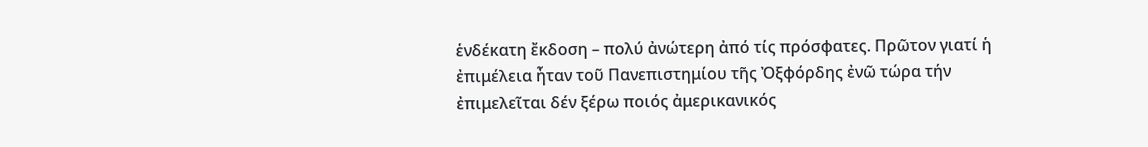ἑνδέκατη ἔκδοση – πολύ ἀνώτερη ἀπό τίς πρόσφατες. Πρῶτον γιατί ἡ ἐπιμέλεια ἦταν τοῦ Πανεπιστημίου τῆς Ὀξφόρδης ἐνῶ τώρα τήν ἐπιμελεῖται δέν ξέρω ποιός ἀμερικανικός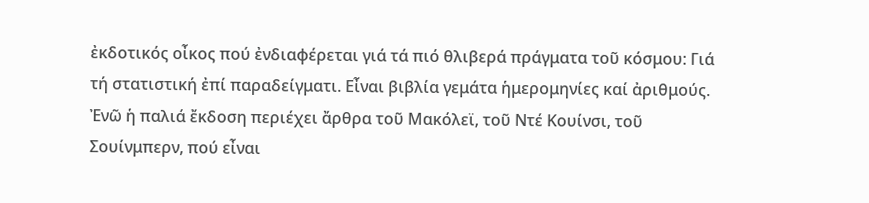ἐκδοτικός οἶκος πού ἐνδιαφέρεται γιά τά πιό θλιβερά πράγματα τοῦ κόσμου: Γιά τή στατιστική ἐπί παραδείγματι. Εἶναι βιβλία γεμάτα ἡμερομηνίες καί ἀριθμούς. Ἐνῶ ἡ παλιά ἔκδοση περιέχει ἄρθρα τοῦ Μακόλεϊ, τοῦ Ντέ Κουίνσι, τοῦ Σουίνμπερν, πού εἶναι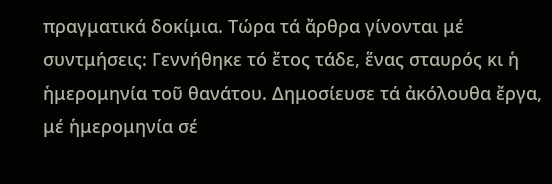πραγματικά δοκίμια. Τώρα τά ἄρθρα γίνονται μέ συντμήσεις: Γεννήθηκε τό ἔτος τάδε, ἕνας σταυρός κι ἡ ἡμερομηνία τοῦ θανάτου. Δημοσίευσε τά ἀκόλουθα ἔργα, μέ ἡμερομηνία σέ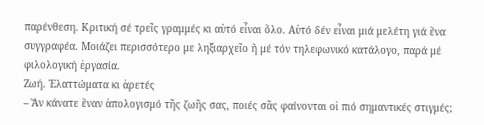παρένθεση. Κριτική σέ τρεῖς γραμμές κι αὐτό εἶναι ὅλο. Αὐτό δέν εἶναι μιά μελέτη γιά ἕνα συγγραφέα. Μοιάζει περισσότερο με ληξιαρχεῖο ἤ μέ τόν τηλεφωνικό κατάλογο, παρά μέ φιλολογική ἐργασία.
Ζωή. Ἐλαττώματα κι ἀρετές
– Ἄν κάνατε ἕναν ἀπολογισμό τῆς ζωῆς σας, ποιές σᾶς φαίνονται οἱ πιό σημαντικές στιγμές;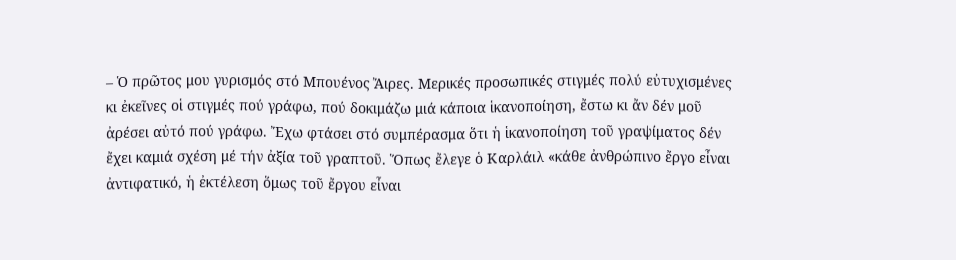– Ὁ πρῶτος μου γυρισμός στό Μπουένος Ἄιρες. Μερικές προσωπικές στιγμές πολύ εὐτυχισμένες κι ἐκεῖνες οἱ στιγμές πού γράφω, πού δοκιμάζω μιά κάποια ἱκανοποίηση, ἔστω κι ἄν δέν μοῦ ἀρέσει αὐτό πού γράφω. Ἔχω φτάσει στό συμπέρασμα ὅτι ἡ ἱκανοποίηση τοῦ γραψίματος δέν ἔχει καμιά σχέση μέ τήν ἀξία τοῦ γραπτοῦ. Ὅπως ἔλεγε ὁ Καρλάιλ «κάθε ἀνθρώπινο ἔργο εἶναι ἀντιφατικό, ἡ ἐκτέλεση ὅμως τοῦ ἔργου εἶναι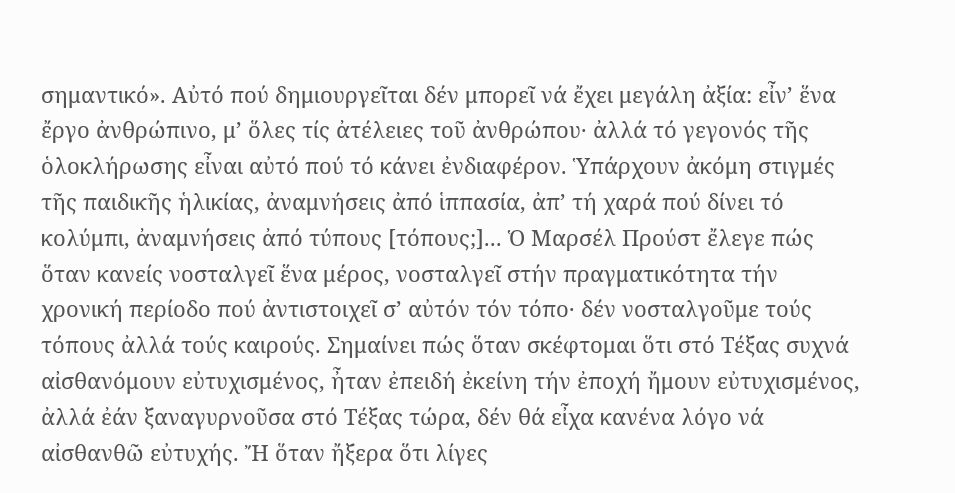σημαντικό». Αὐτό πού δημιουργεῖται δέν μπορεῖ νά ἔχει μεγάλη ἀξία: εἶν’ ἕνα ἔργο ἀνθρώπινο, μ’ ὅλες τίς ἀτέλειες τοῦ ἀνθρώπου· ἀλλά τό γεγονός τῆς ὁλοκλήρωσης εἶναι αὐτό πού τό κάνει ἐνδιαφέρον. Ὑπάρχουν ἀκόμη στιγμές τῆς παιδικῆς ἡλικίας, ἀναμνήσεις ἀπό ἱππασία, ἀπ’ τή χαρά πού δίνει τό κολύμπι, ἀναμνήσεις ἀπό τύπους [τόπους;]... Ὁ Μαρσέλ Προύστ ἔλεγε πώς ὅταν κανείς νοσταλγεῖ ἕνα μέρος, νοσταλγεῖ στήν πραγματικότητα τήν χρονική περίοδο πού ἀντιστοιχεῖ σ’ αὐτόν τόν τόπο· δέν νοσταλγοῦμε τούς τόπους ἀλλά τούς καιρούς. Σημαίνει πώς ὅταν σκέφτομαι ὅτι στό Τέξας συχνά αἰσθανόμουν εὐτυχισμένος, ἦταν ἐπειδή ἐκείνη τήν ἐποχή ἤμουν εὐτυχισμένος, ἀλλά ἐάν ξαναγυρνοῦσα στό Τέξας τώρα, δέν θά εἶχα κανένα λόγο νά αἰσθανθῶ εὐτυχής. Ἤ ὅταν ἤξερα ὅτι λίγες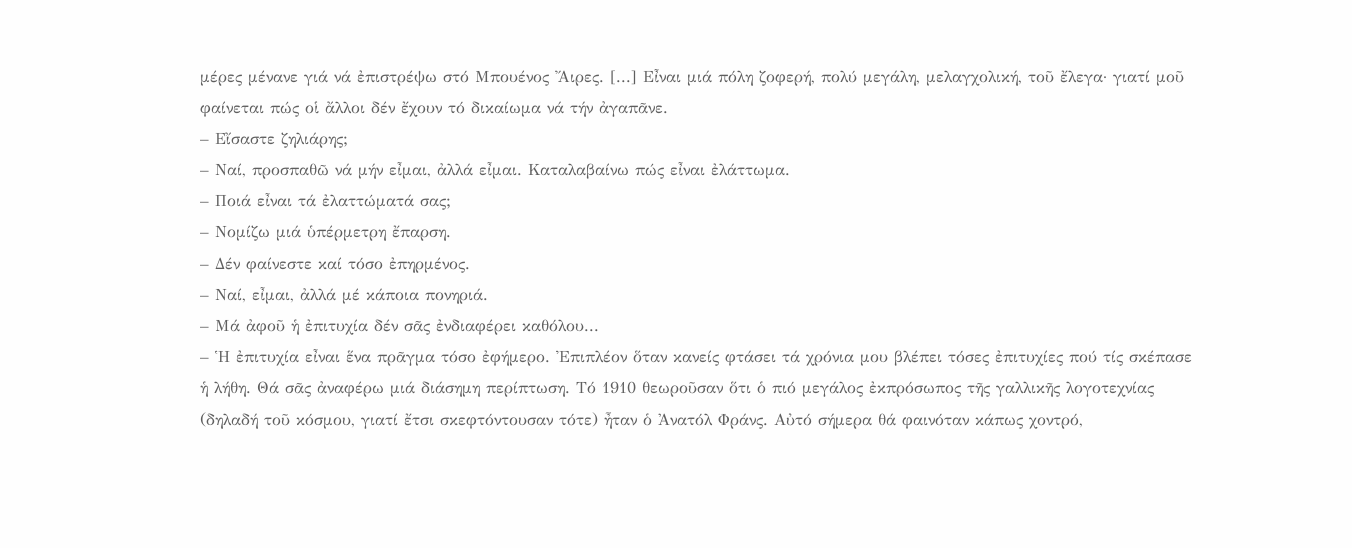μέρες μένανε γιά νά ἐπιστρέψω στό Μπουένος Ἄιρες. [...] Εἶναι μιά πόλη ζοφερή, πολύ μεγάλη, μελαγχολική, τοῦ ἔλεγα· γιατί μοῦ φαίνεται πώς οἱ ἄλλοι δέν ἔχουν τό δικαίωμα νά τήν ἀγαπᾶνε.
– Εἴσαστε ζηλιάρης;
– Ναί, προσπαθῶ νά μήν εἶμαι, ἀλλά εἶμαι. Καταλαβαίνω πώς εἶναι ἐλάττωμα.
– Ποιά εἶναι τά ἐλαττώματά σας;
– Νομίζω μιά ὑπέρμετρη ἔπαρση.
– Δέν φαίνεστε καί τόσο ἐπηρμένος.
– Ναί, εἶμαι, ἀλλά μέ κάποια πονηριά.
– Μά ἀφοῦ ἡ ἐπιτυχία δέν σᾶς ἐνδιαφέρει καθόλου...
– Ἡ ἐπιτυχία εἶναι ἕνα πρᾶγμα τόσο ἐφήμερο. Ἐπιπλέον ὅταν κανείς φτάσει τά χρόνια μου βλέπει τόσες ἐπιτυχίες πού τίς σκέπασε ἡ λήθη. Θά σᾶς ἀναφέρω μιά διάσημη περίπτωση. Τό 1910 θεωροῦσαν ὅτι ὁ πιό μεγάλος ἐκπρόσωπος τῆς γαλλικῆς λογοτεχνίας (δηλαδή τοῦ κόσμου, γιατί ἔτσι σκεφτόντουσαν τότε) ἦταν ὁ Ἀνατόλ Φράνς. Αὐτό σήμερα θά φαινόταν κάπως χοντρό,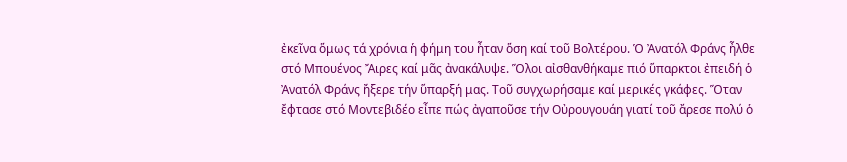ἐκεῖνα ὅμως τά χρόνια ἡ φήμη του ἦταν ὅση καί τοῦ Βολτέρου. Ὁ Ἀνατόλ Φράνς ἦλθε στό Μπουένος Ἄιρες καί μᾶς ἀνακάλυψε. Ὅλοι αἰσθανθήκαμε πιό ὕπαρκτοι ἐπειδή ὁ Ἀνατόλ Φράνς ἤξερε τήν ὕπαρξή μας. Τοῦ συγχωρήσαμε καί μερικές γκάφες. Ὅταν ἔφτασε στό Μοντεβιδέο εἶπε πώς ἀγαποῦσε τήν Οὐρουγουάη γιατί τοῦ ἄρεσε πολύ ὁ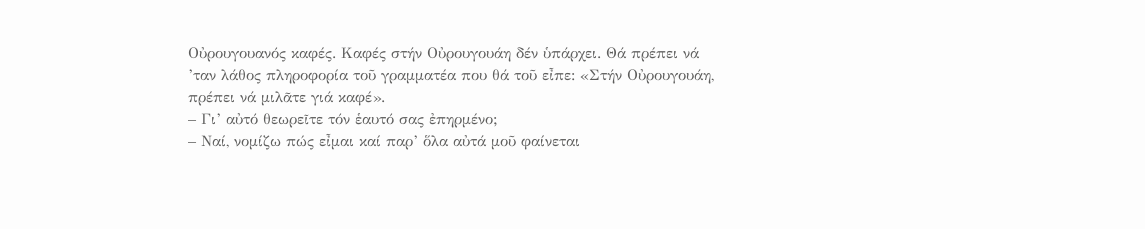Οὐρουγουανός καφές. Καφές στήν Οὐρουγουάη δέν ὑπάρχει. Θά πρέπει νά ’ταν λάθος πληροφορία τοῦ γραμματέα που θά τοῦ εἶπε: «Στήν Οὐρουγουάη, πρέπει νά μιλᾶτε γιά καφέ».
– Γι’ αὐτό θεωρεῖτε τόν ἑαυτό σας ἐπηρμένο;
– Ναί, νομίζω πώς εἶμαι καί παρ’ ὅλα αὐτά μοῦ φαίνεται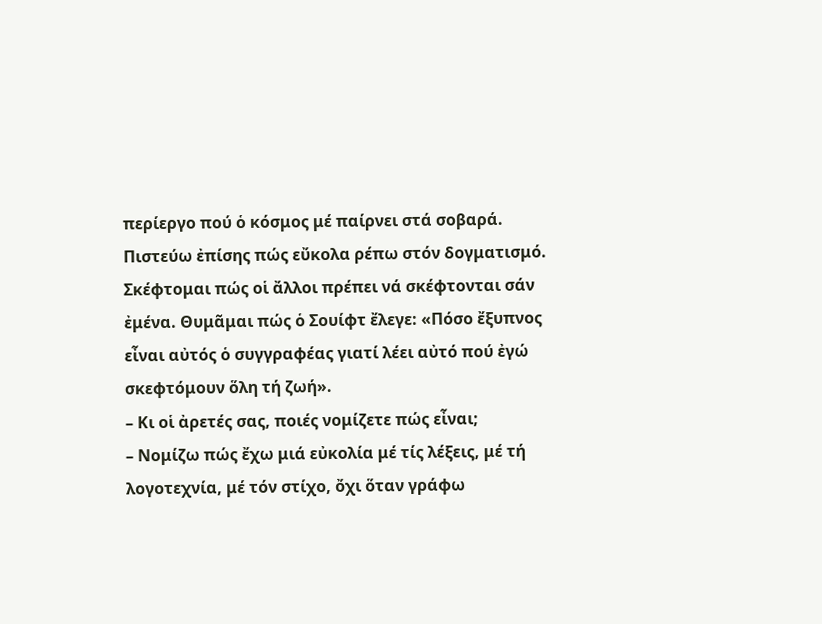περίεργο πού ὁ κόσμος μέ παίρνει στά σοβαρά. Πιστεύω ἐπίσης πώς εὔκολα ρέπω στόν δογματισμό. Σκέφτομαι πώς οἱ ἄλλοι πρέπει νά σκέφτονται σάν ἐμένα. Θυμᾶμαι πώς ὁ Σουίφτ ἔλεγε: «Πόσο ἔξυπνος εἶναι αὐτός ὁ συγγραφέας γιατί λέει αὐτό πού ἐγώ σκεφτόμουν ὅλη τή ζωή».
– Κι οἱ ἀρετές σας, ποιές νομίζετε πώς εἶναι;
– Νομίζω πώς ἔχω μιά εὐκολία μέ τίς λέξεις, μέ τή λογοτεχνία, μέ τόν στίχο, ὄχι ὅταν γράφω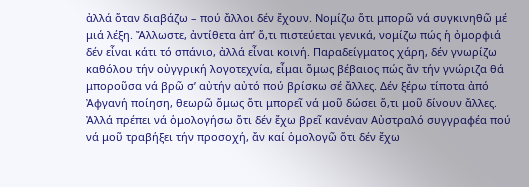ἀλλά ὅταν διαβάζω – πού ἄλλοι δέν ἔχουν. Νομίζω ὅτι μπορῶ νά συγκινηθῶ μέ μιά λέξη. Ἄλλωστε, ἀντίθετα ἀπ’ ὅ,τι πιστεύεται γενικά, νομίζω πώς ἡ ὀμορφιά δέν εἶναι κάτι τό σπάνιο, ἀλλά εἶναι κοινή. Παραδείγματος χάρη, δέν γνωρίζω καθόλου τήν οὐγγρική λογοτεχνία, εἶμαι ὅμως βέβαιος πώς ἄν τήν γνώριζα θά μποροῦσα νά βρῶ σ’ αὐτήν αὐτό πού βρίσκω σέ ἄλλες. Δέν ξέρω τίποτα ἀπό Ἀφγανή ποίηση, θεωρῶ ὅμως ὅτι μπορεῖ νά μοῦ δώσει ὅ,τι μοῦ δίνουν ἄλλες. Ἀλλά πρέπει νά ὁμολογήσω ὅτι δέν ἔχω βρεῖ κανέναν Αὐστραλό συγγραφέα πού νά μοῦ τραβήξει τήν προσοχή, ἄν καί ὁμολογῶ ὅτι δέν ἔχω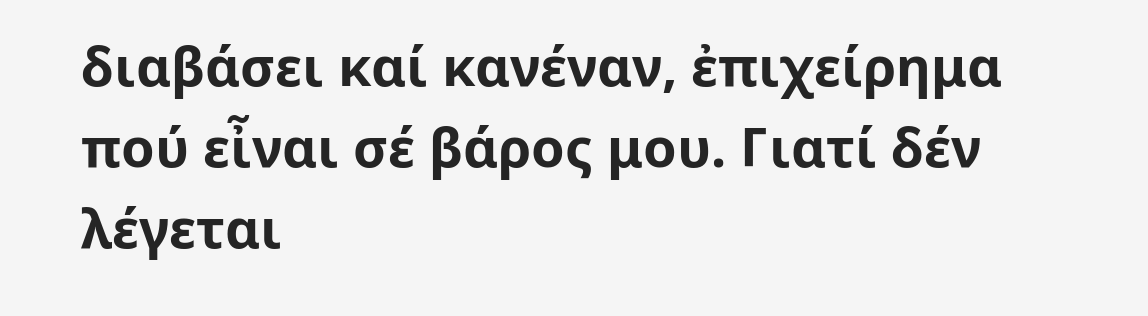διαβάσει καί κανέναν, ἐπιχείρημα πού εἶναι σέ βάρος μου. Γιατί δέν λέγεται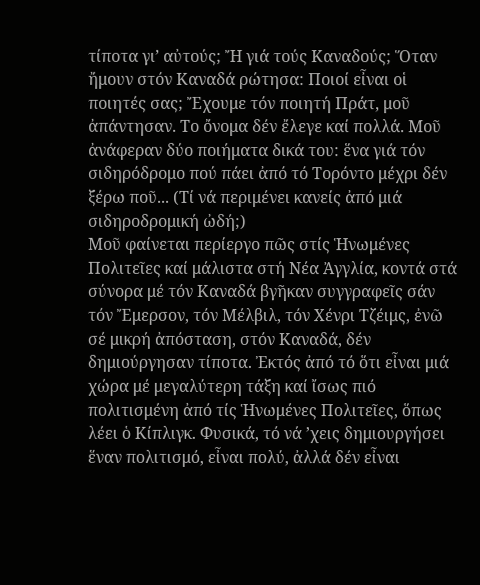τίποτα γι’ αὐτούς; Ἤ γιά τούς Καναδούς; Ὅταν ἤμουν στόν Καναδά ρώτησα: Ποιοί εἶναι οἱ ποιητές σας; Ἔχουμε τόν ποιητή Πράτ, μοῦ ἀπάντησαν. Το ὄνομα δέν ἔλεγε καί πολλά. Μοῦ ἀνάφεραν δύο ποιήματα δικά του: ἕνα γιά τόν σιδηρόδρομο πού πάει ἀπό τό Τορόντο μέχρι δέν ξέρω ποῦ... (Τί νά περιμένει κανείς ἀπό μιά σιδηροδρομική ὠδή;)
Μοῦ φαίνεται περίεργο πῶς στίς Ἡνωμένες Πολιτεῖες καί μάλιστα στή Νέα Ἀγγλία, κοντά στά σύνορα μέ τόν Καναδά βγῆκαν συγγραφεῖς σάν τόν Ἔμερσον, τόν Μέλβιλ, τόν Χένρι Τζέιμς, ἐνῶ σέ μικρή ἀπόσταση, στόν Καναδά, δέν δημιούργησαν τίποτα. Ἐκτός ἀπό τό ὅτι εἶναι μιά χώρα μέ μεγαλύτερη τάξη καί ἴσως πιό πολιτισμένη ἀπό τίς Ἡνωμένες Πολιτεῖες, ὅπως λέει ὁ Κίπλιγκ. Φυσικά, τό νά ’χεις δημιουργήσει ἕναν πολιτισμό, εἶναι πολύ, ἀλλά δέν εἶναι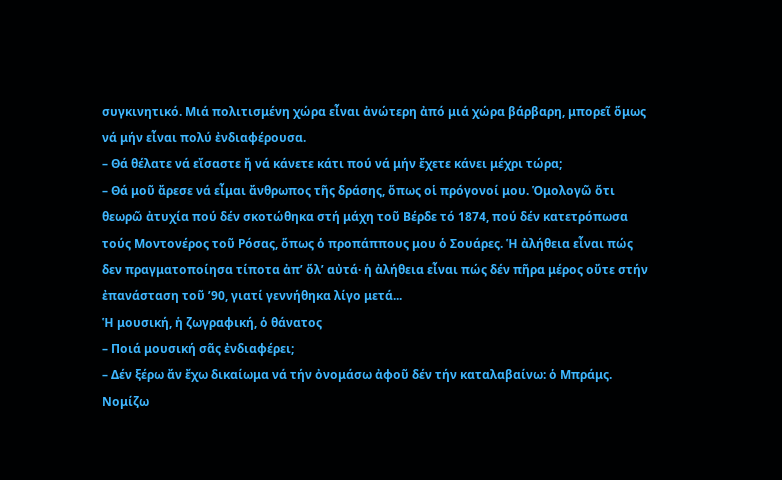συγκινητικό. Μιά πολιτισμένη χώρα εἶναι ἀνώτερη ἀπό μιά χώρα βάρβαρη, μπορεῖ ὅμως νά μήν εἶναι πολύ ἐνδιαφέρουσα.
– Θά θέλατε νά εἴσαστε ἤ νά κάνετε κάτι πού νά μήν ἔχετε κάνει μέχρι τώρα;
– Θά μοῦ ἄρεσε νά εἶμαι ἄνθρωπος τῆς δράσης, ὅπως οἱ πρόγονοί μου. Ὁμολογῶ ὅτι θεωρῶ ἀτυχία πού δέν σκοτώθηκα στή μάχη τοῦ Βέρδε τό 1874, πού δέν κατετρόπωσα τούς Μοντονέρος τοῦ Ρόσας, ὅπως ὁ προπάππους μου ὁ Σουάρες. Ἡ ἀλήθεια εἶναι πώς δεν πραγματοποίησα τίποτα ἀπ’ ὅλ’ αὐτά· ἡ ἀλήθεια εἶναι πώς δέν πῆρα μέρος οὔτε στήν ἐπανάσταση τοῦ ’90, γιατί γεννήθηκα λίγο μετά...
Ἡ μουσική, ἡ ζωγραφική, ὁ θάνατος
– Ποιά μουσική σᾶς ἐνδιαφέρει;
– Δέν ξέρω ἄν ἔχω δικαίωμα νά τήν ὀνομάσω ἀφοῦ δέν τήν καταλαβαίνω: ὁ Μπράμς. Νομίζω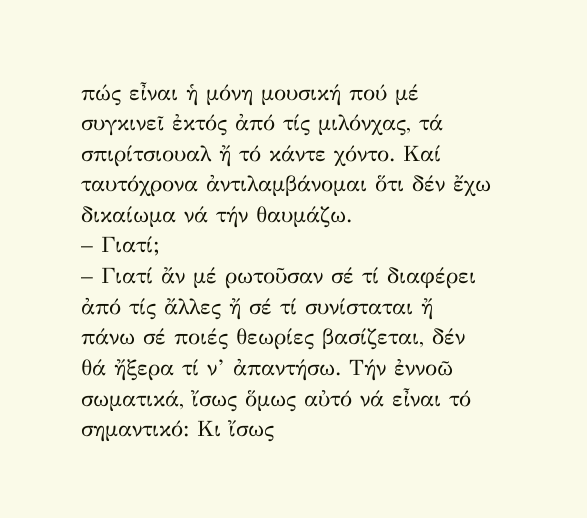πώς εἶναι ἡ μόνη μουσική πού μέ συγκινεῖ ἐκτός ἀπό τίς μιλόνχας, τά σπιρίτσιουαλ ἤ τό κάντε χόντο. Καί ταυτόχρονα ἀντιλαμβάνομαι ὅτι δέν ἔχω δικαίωμα νά τήν θαυμάζω.
– Γιατί;
– Γιατί ἄν μέ ρωτοῦσαν σέ τί διαφέρει ἀπό τίς ἄλλες ἤ σέ τί συνίσταται ἤ πάνω σέ ποιές θεωρίες βασίζεται, δέν θά ἤξερα τί ν’ ἀπαντήσω. Τήν ἐννοῶ σωματικά, ἴσως ὅμως αὐτό νά εἶναι τό σημαντικό: Κι ἴσως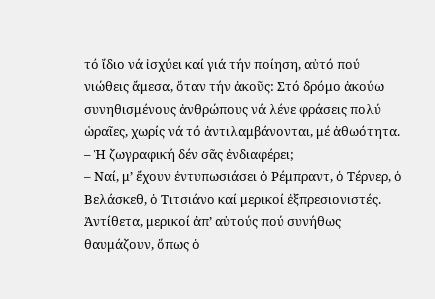τό ἴδιο νά ἰσχύει καί γιά τήν ποίηση, αὐτό πού νιώθεις ἄμεσα, ὅταν τήν ἀκοῦς: Στό δρόμο ἀκούω συνηθισμένους ἀνθρώπους νά λένε φράσεις πολύ ὡραῖες, χωρίς νά τό ἀντιλαμβάνονται, μέ ἀθωότητα.
– Ἡ ζωγραφική δέν σᾶς ἐνδιαφέρει;
– Ναί, μ’ ἔχουν ἐντυπωσιάσει ὁ Ρέμπραντ, ὁ Τέρνερ, ὁ Βελάσκεθ, ὁ Τιτσιάνo καί μερικοί ἐξπρεσιονιστές. Ἀντίθετα, μερικοί ἀπ’ αὐτούς πού συνήθως θαυμάζουν, ὅπως ὁ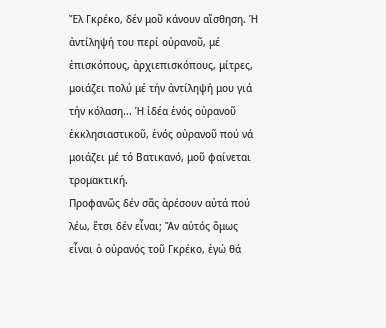Ἔλ Γκρέκο, δέν μοῦ κάνουν αἴσθηση. Ἡ ἀντίληψή του περί οὐρανοῦ, μέ ἐπισκόπους, ἀρχιεπισκόπους, μίτρες, μοιάζει πολύ μέ τήν ἀντίληψή μου γιά τήν κόλαση... Ἡ ἰδέα ἑνός οὐρανοῦ ἐκκλησιαστικοῦ, ἑνός οὐρανοῦ πού νά μοιάζει μέ τό Βατικανό, μοῦ φαίνεται τρομακτική.
Προφανῶς δέν σᾶς ἀρέσουν αὐτά πού λέω, ἔτσι δέν εἶναι; Ἄν αὐτός ὅμως εἶναι ὁ οὐρανός τοῦ Γκρέκο, ἐγώ θά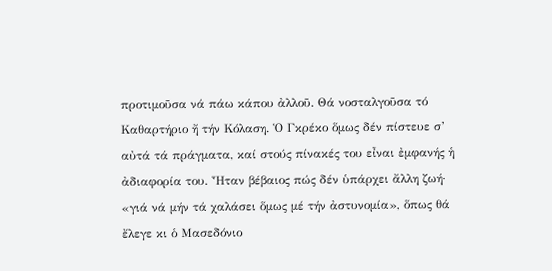προτιμοῦσα νά πάω κάπου ἀλλοῦ. Θά νοσταλγοῦσα τό Καθαρτήριο ἤ τήν Κόλαση. Ὁ Γκρέκο ὅμως δέν πίστευε σ’ αὐτά τά πράγματα, καί στούς πίνακές του εἶναι ἐμφανής ἡ ἀδιαφορία του. Ἦταν βέβαιος πώς δέν ὑπάρχει ἄλλη ζωή· «γιά νά μήν τά χαλάσει ὅμως μέ τήν ἀστυνομία», ὅπως θά ἔλεγε κι ὁ Μασεδόνιο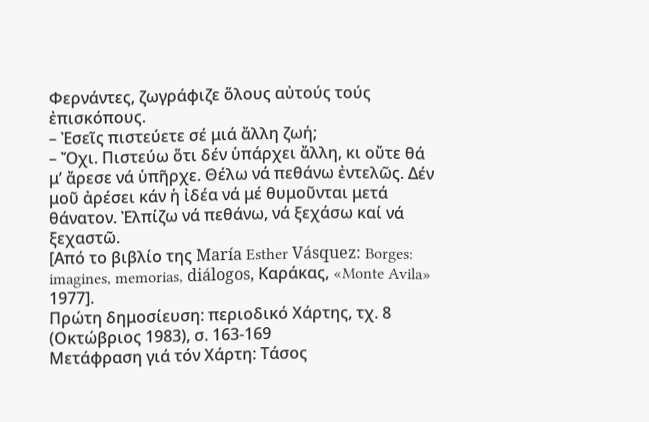Φερνάντες, ζωγράφιζε ὅλους αὐτούς τούς ἐπισκόπους.
– Ἐσεῖς πιστεύετε σέ μιά ἄλλη ζωή;
– Ὄχι. Πιστεύω ὅτι δέν ὑπάρχει ἄλλη, κι οὔτε θά μ’ ἄρεσε νά ὑπῆρχε. Θέλω νά πεθάνω ἐντελῶς. Δέν μοῦ ἀρέσει κάν ἡ ἰδέα νά μέ θυμοῦνται μετά θάνατον. Ἐλπίζω νά πεθάνω, νά ξεχάσω καί νά ξεχαστῶ.
[Από το βιβλίο της María Esther Vásquez: Borges: imagines, memorias, diálogos, Καράκας, «Monte Avila» 1977].
Πρώτη δημοσίευση: περιοδικό Χάρτης, τχ. 8 (Οκτώβριος 1983), σ. 163-169
Μετάφραση γιά τόν Χάρτη: Τάσος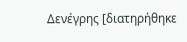Δενέγρης [διατηρήθηκε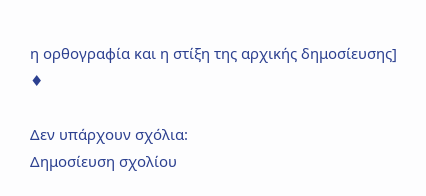η ορθογραφία και η στίξη της αρχικής δημοσίευσης]
♦

Δεν υπάρχουν σχόλια:
Δημοσίευση σχολίου